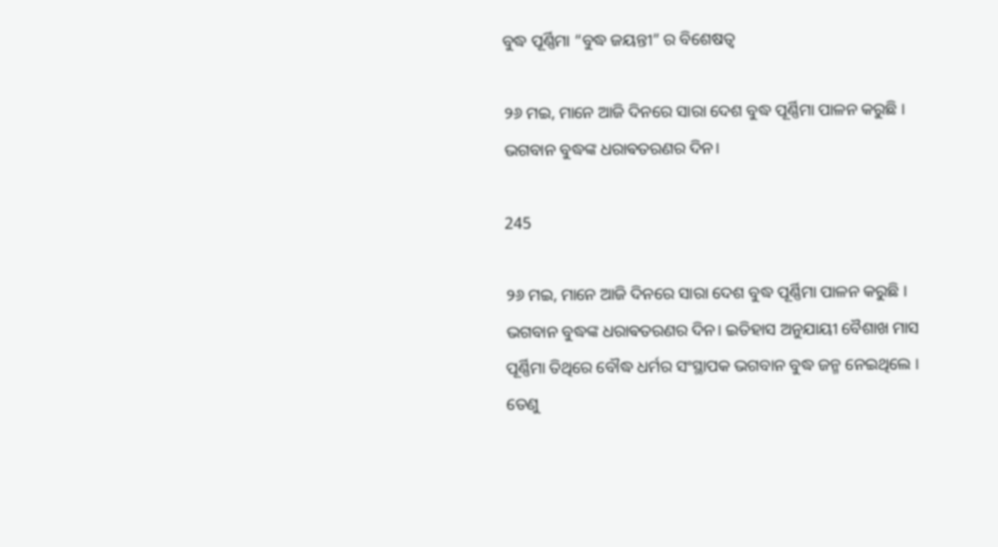ବୁଦ୍ଧ ପୂର୍ଣ୍ଣିମା “ବୁଦ୍ଧ ଜୟନ୍ତୀ” ର ବିଶେଷତ୍ୱ

୨୬ ମଇ, ମାନେ ଆଜି ଦିନରେ ସାରା ଦେଶ ବୁଦ୍ଧ ପୂର୍ଣ୍ଣିମା ପାଳନ କରୁଛି । ଭଗବାନ ବୁଦ୍ଧଙ୍କ ଧରାଵତରଣର ଦିନ।

245

୨୬ ମଇ, ମାନେ ଆଜି ଦିନରେ ସାରା ଦେଶ ବୁଦ୍ଧ ପୂର୍ଣ୍ଣିମା ପାଳନ କରୁଛି । ଭଗବାନ ବୁଦ୍ଧଙ୍କ ଧରାଵତରଣର ଦିନ। ଇତିହାସ ଅନୁଯାୟୀ ବୈଶାଖ ମାସ ପୂର୍ଣ୍ଣିମା ତିଥିରେ ବୌଦ୍ଧ ଧର୍ମର ସଂସ୍ଥାପକ ଭଗବାନ ବୁଦ୍ଧ ଜନ୍ମ ନେଇଥିଲେ । ତେଣୁ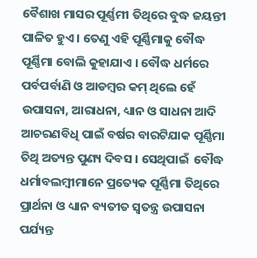ବୈଶାଖ ମାସର ପୂର୍ଣ୍ଣମୀ ତିଥିରେ ବୁଦ୍ଧ ଜୟନ୍ତୀ ପାଳିତ ହୁଏ । ତେଣୁ ଏହି ପୂର୍ଣ୍ଣିମାକୁ ବୌଦ୍ଧ ପୂର୍ଣ୍ଣିମା ବୋଲି କୁହାଯାଏ । ବୌଦ୍ଧ ଧର୍ମରେ ପର୍ବପର୍ବାଣି ଓ ଆଡମ୍ବର କମ୍ ଥିଲେ ହେଁ ଉପାସନା, ଆରାଧନା, ଧ୍ୟାନ ଓ ସାଧନା ଆଦି ଆଚରଣବିଧି ପାଇଁ ବର୍ଷର ବାରଟିଯାକ ପୂର୍ଣ୍ଣିମା ତିଥି ଅତ୍ୟନ୍ତ ପୁଣ୍ୟ ଦିବସ । ସେଥିପାଇଁ  ବୌଦ୍ଧ ଧର୍ମାବଲମ୍ବୀମାନେ ପ୍ରତ୍ୟେକ ପୂର୍ଣ୍ଣିମା ତିଥିରେ ପ୍ରାର୍ଥନା ଓ ଧ୍ୟାନ ବ୍ୟତୀତ ସ୍ୱତନ୍ତ୍ର ଉପାସନା ପର୍ଯ୍ୟନ୍ତ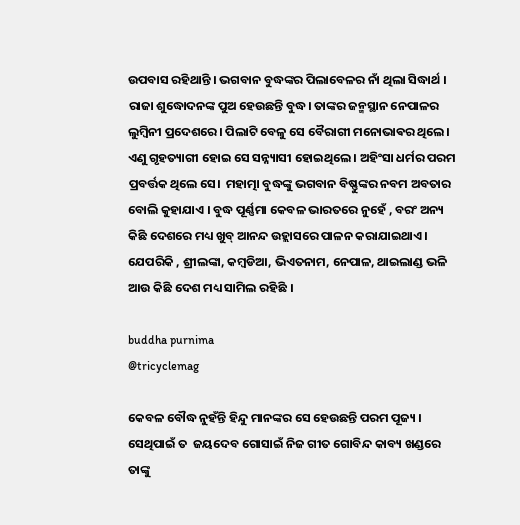ଉପବାସ ରହିଥାନ୍ତି । ଭଗବାନ ବୁଦ୍ଧଙ୍କର ପିଲାବେଳର ନାଁ ଥିଲା ସିଦ୍ଧାର୍ଥ । ରାଜା ଶୁଦ୍ଧୋଦନଙ୍କ ପୁଅ ହେଉଛନ୍ତି ବୁଦ୍ଧ। ତାଙ୍କର ଜନ୍ମସ୍ଥାନ ନେପାଳର ଲୁମ୍ବିନୀ ପ୍ରଦେଶରେ। ପିଲାଟି ବେଳୁ ସେ ବୈରାଗୀ ମନୋଭାଵର ଥିଲେ। ଏଣୁ ଗୃହତ୍ୟାଗୀ ହୋଇ ସେ ସନ୍ନ୍ୟାସୀ ହୋଇଥିଲେ । ଅହିଂସା ଧର୍ମର ପରମ ପ୍ରବର୍ତ୍ତକ ଥିଲେ ସେ।  ମହାତ୍ମା ବୁଦ୍ଧଙ୍କୁ ଭଗବାନ ବିଷ୍ଣୁଙ୍କର ନବମ ଅବତାର ବୋଲି କୁହାଯାଏ । ବୁଦ୍ଧ ପୂର୍ଣ୍ଣମା କେବଳ ଭାରତରେ ନୁହେଁ , ବରଂ ଅନ୍ୟ କିଛି ଦେଶରେ ମଧ୍ୟ ଖୁବ୍ ଆନନ୍ଦ ଉହ୍ଲାସରେ ପାଳନ କରାଯାଇଥାଏ । ଯେପରିକି , ଶ୍ରୀଲଙ୍କା, କମ୍ବଡିଆ, ଭିଏତନାମ, ନେପାଳ, ଥାଇଲାଣ୍ଡ ଭଳି ଆଉ କିଛି ଦେଶ ମଧ୍ୟ ସାମିଲ ରହିଛି ।

buddha purnima
@tricyclemag

କେବଳ ବୌଦ୍ଧ ନୁହଁନ୍ତି ହିନ୍ଦୁ ମାନଙ୍କର ସେ ହେଉଛନ୍ତି ପରମ ପୂଜ୍ୟ । ସେଥିପାଇଁ ତ  ଜୟଦେବ ଗୋସାଇଁ ନିଜ ଗୀତ ଗୋବିନ୍ଦ କାବ୍ୟ ଖଣ୍ଡରେ ତାଙ୍କୁ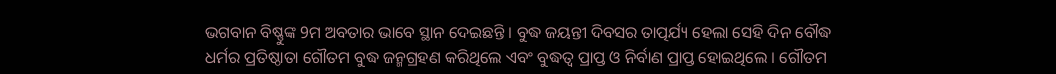ଭଗବାନ ବିଷ୍ଣୁଙ୍କ 9ମ ଅବତାର ଭାବେ ସ୍ଥାନ ଦେଇଛନ୍ତି । ବୁଦ୍ଧ ଜୟନ୍ତୀ ଦିବସର ତାତ୍ପର୍ଯ୍ୟ ହେଲା ସେହି ଦିନ ବୌଦ୍ଧ ଧର୍ମର ପ୍ରତିଷ୍ଠାତା ଗୌତମ ବୁଦ୍ଧ ଜନ୍ମଗ୍ରହଣ କରିଥିଲେ ଏବଂ ବୁଦ୍ଧତ୍ୱ ପ୍ରାପ୍ତ ଓ ନିର୍ବାଣ ପ୍ରାପ୍ତ ହୋଇଥିଲେ । ଗୌତମ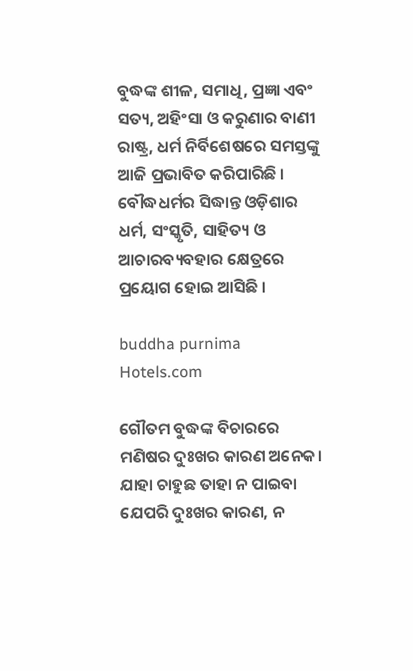ବୁଦ୍ଧଙ୍କ ଶୀଳ, ସମାଧି, ପ୍ରଜ୍ଞା ଏବଂ ସତ୍ୟ, ଅହିଂସା ଓ କରୁଣାର ବାଣୀ ରାଷ୍ଟ୍ର, ଧର୍ମ ନିର୍ବିଶେଷରେ ସମସ୍ତଙ୍କୁ ଆଜି ପ୍ରଭାବିତ କରିପାରିଛି । ବୌଦ୍ଧଧର୍ମର ସିଦ୍ଧାନ୍ତ ଓଡ଼ିଶାର ଧର୍ମ, ସଂସ୍କୃତି, ସାହିତ୍ୟ ଓ ଆଚାରବ୍ୟବହାର କ୍ଷେତ୍ରରେ ପ୍ରୟୋଗ ହୋଇ ଆସିଛି ।

buddha purnima
Hotels.com

ଗୌତମ ବୁଦ୍ଧଙ୍କ ବିଚାରରେ ମଣିଷର ଦୁଃଖର କାରଣ ଅନେକ। ଯାହା ଚାହୁଛ ତାହା ନ ପାଇବା ଯେପରି ଦୁଃଖର କାରଣ, ନ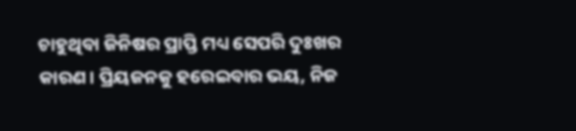ଚାହୁଥିବା ଜିନିଷର ପ୍ରାପ୍ତି ମଧ୍ୟ ସେପରି ଦୁଃଖର କାରଣ। ପ୍ରିୟଜନକୁ ହରେଇବାର ଭୟ, ନିଜ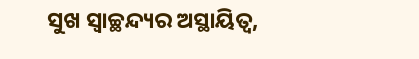ସୁଖ ସ୍ବାଚ୍ଛନ୍ଦ୍ୟର ଅସ୍ଥାୟିତ୍ବ,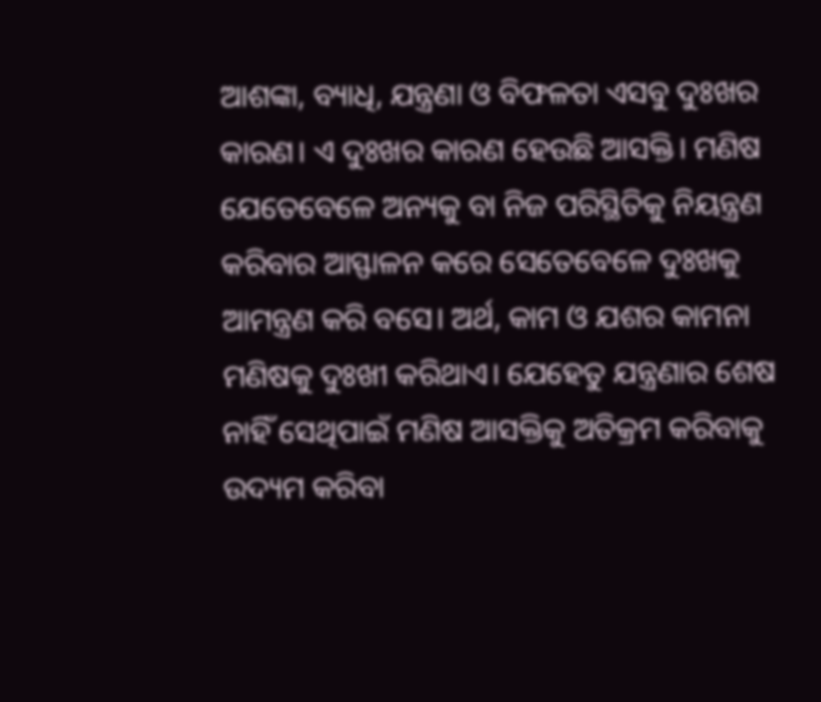ଆଶଙ୍କା, ବ୍ୟାଧି, ଯନ୍ତ୍ରଣା ଓ ବିଫଳତା ଏସବୁ ଦୁଃଖର କାରଣ। ଏ ଦୁଃଖର କାରଣ ହେଉଛି ଆସକ୍ତି। ମଣିଷ ଯେତେବେଳେ ଅନ୍ୟକୁ ବା ନିଜ ପରିସ୍ଥିତିକୁ ନିୟନ୍ତ୍ରଣ କରିବାର ଆସ୍ଫାଳନ କରେ ସେତେବେଳେ ଦୁଃଖକୁ ଆମନ୍ତ୍ରଣ କରି ବସେ। ଅର୍ଥ, କାମ ଓ ଯଶର କାମନା ମଣିଷକୁ ଦୁଃଖୀ କରିଥାଏ। ଯେହେତୁ ଯନ୍ତ୍ରଣାର ଶେଷ ନାହିଁ ସେଥିପାଇଁ ମଣିଷ ଆସକ୍ତିକୁ ଅତିକ୍ରମ କରିବାକୁ ଉଦ୍ୟମ କରିବା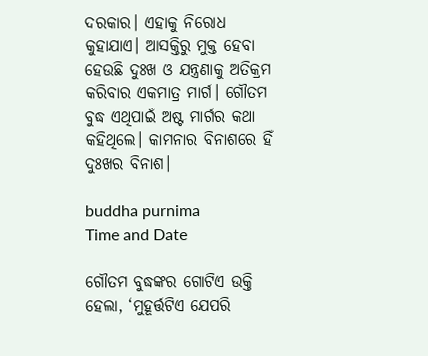ଦରକାର। ଏହାକୁ ନିରୋଧ କୁହାଯାଏ। ଆସକ୍ତିରୁ ମୁକ୍ତ ହେବା ହେଉଛି ଦୁଃଖ ଓ ଯନ୍ତ୍ରଣାକୁ ଅତିକ୍ରମ କରିବାର ଏକମାତ୍ର ମାର୍ଗ। ଗୌତମ ବୁଦ୍ଧ ଏଥିପାଇଁ ଅଷ୍ଟ ମାର୍ଗର କଥା କହିଥିଲେ। କାମନାର ବିନାଶରେ ହିଁ ଦୁଃଖର ବିନାଶ।

buddha purnima
Time and Date

ଗୌତମ ବୁଦ୍ଧଙ୍କର ଗୋଟିଏ ଉକ୍ତି ହେଲା, ‘ମୁହୂର୍ତ୍ତଟିଏ ଯେପରି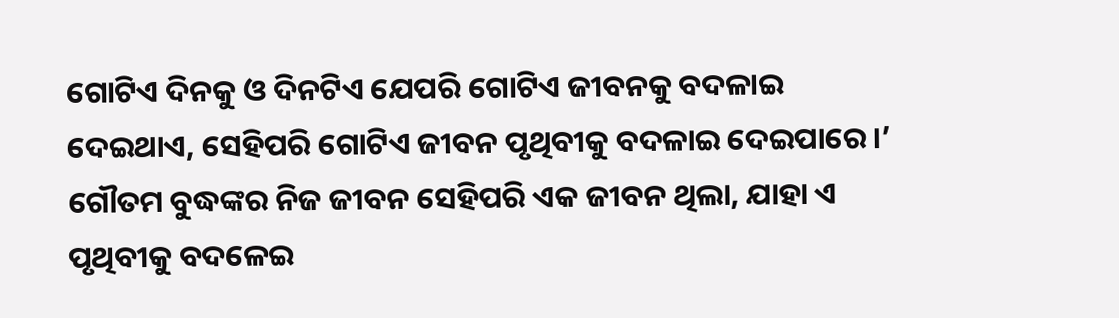ଗୋଟିଏ ଦିନକୁ ଓ ଦିନଟିଏ ଯେପରି ଗୋଟିଏ ଜୀବନକୁ ବଦଳାଇ ଦେଇଥାଏ, ସେହିପରି ଗୋଟିଏ ଜୀବନ ପୃଥିବୀକୁ ବଦଳାଇ ଦେଇପାରେ।’ ଗୌତମ ବୁଦ୍ଧଙ୍କର ନିଜ ଜୀବନ ସେହିପରି ଏକ ଜୀବନ ଥିଲା, ଯାହା ଏ ପୃଥିବୀକୁ ବଦଳେଇ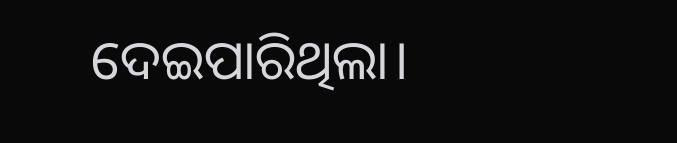ଦେଇପାରିଥିଲା।